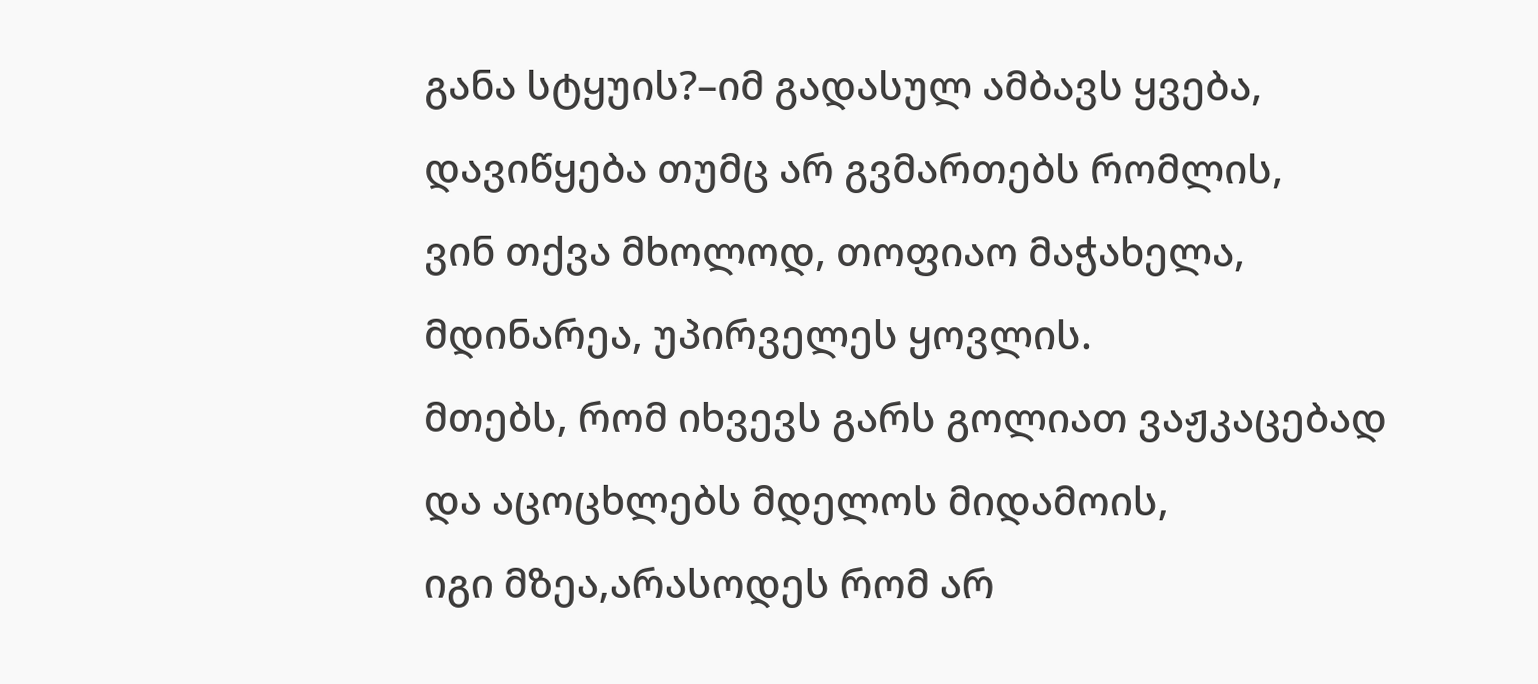განა სტყუის?–იმ გადასულ ამბავს ყვება,
დავიწყება თუმც არ გვმართებს რომლის,
ვინ თქვა მხოლოდ, თოფიაო მაჭახელა,
მდინარეა, უპირველეს ყოვლის.
მთებს, რომ იხვევს გარს გოლიათ ვაჟკაცებად
და აცოცხლებს მდელოს მიდამოის,
იგი მზეა,არასოდეს რომ არ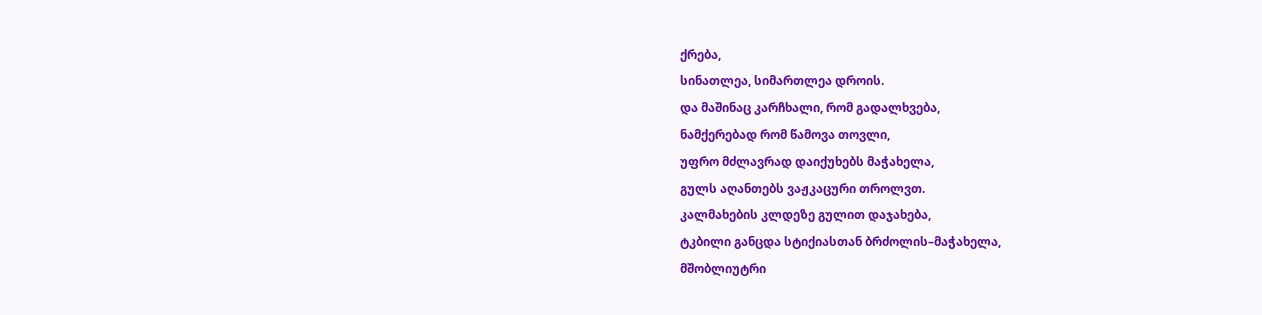ქრება,
სინათლეა, სიმართლეა დროის.
და მაშინაც კარჩხალი, რომ გადალხვება,
ნამქერებად რომ წამოვა თოვლი,
უფრო მძლავრად დაიქუხებს მაჭახელა,
გულს აღანთებს ვაჟკაცური თროლვთ.
კალმახების კლდეზე გულით დაჯახება,
ტკბილი განცდა სტიქიასთან ბრძოლის–მაჭახელა,
მშობლიუტრი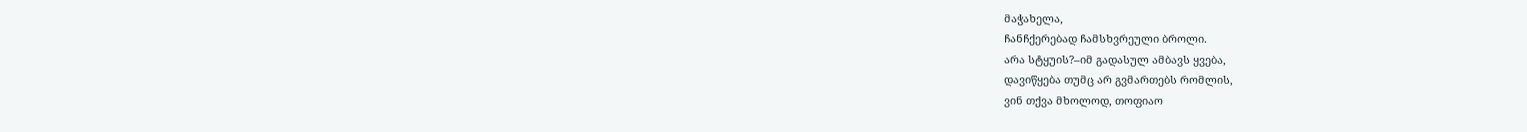მაჭახელა,
ჩანჩქერებად ჩამსხვრეული ბროლი.
არა სტყუის?–იმ გადასულ ამბავს ყვება,
დავიწყება თუმც არ გვმართებს რომლის,
ვინ თქვა მხოლოდ, თოფიაო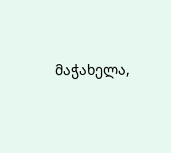მაჭახელა,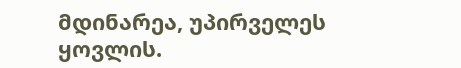მდინარეა, უპირველეს ყოვლის.